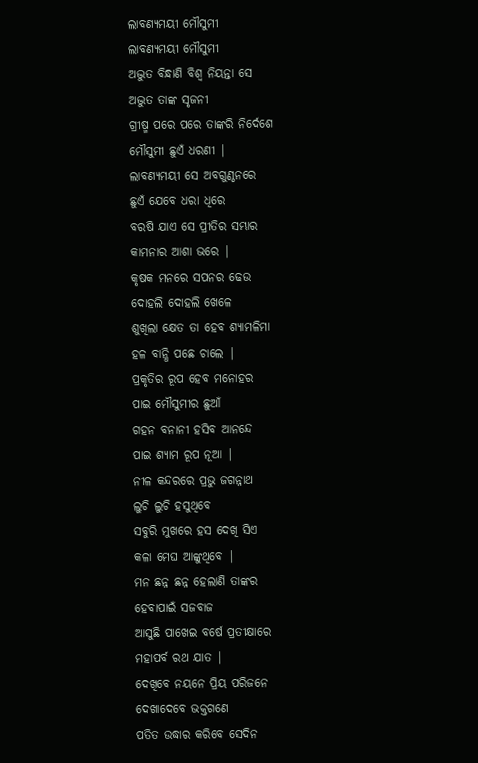ଲାବଣ୍ୟମୟୀ ମୌସୁମୀ
ଲାବଣ୍ୟମୟୀ ମୌସୁମୀ
ଅଦ୍ଭୁତ ବିନ୍ଧାଣି ବିଶ୍ୱ ନିୟନ୍ତା ସେ
ଅଦ୍ଭୁତ ତାଙ୍କ ସୃଜନୀ
ଗ୍ରୀଷ୍ମ ପରେ ପରେ ତାଙ୍କରି ନିର୍ଦେଶେ
ମୌସୁମୀ ଛୁଏଁ ଧରଣୀ |
ଲାବଣ୍ୟମୟୀ ସେ ଅବଗୁଣ୍ଠନରେ
ଛୁଏଁ ଯେବେ ଧରା ଧିରେ
ବରଷି ଯାଏ ସେ ପ୍ରୀତିର ସମ୍ଭାର
କାମନାର ଆଶା ଭରେ |
କୃଷକ ମନରେ ସପନର ଢେଉ
ଦୋହଲି ଦୋହଲି ଖେଳେ
ଶୁଖିଲା କ୍ଷେତ ତା ହେବ ଶ୍ୟାମଳିମା
ହଳ ବାନ୍ଧି ପଛେ ଚାଲେ |
ପ୍ରକୃତିର ରୂପ ହେବ ମନୋହର
ପାଇ ମୌସୁମୀର ଛୁଆଁ
ଗହନ ବନାନୀ ହସିବ ଆନନ୍ଦେ
ପାଇ ଶ୍ୟାମ ରୂପ ନୂଆ |
ନୀଳ କନ୍ଦରରେ ପ୍ରଭୁ ଜଗନ୍ନାଥ
ଲୁଚି ଲୁଚି ହସୁଥିବେ
ସବୁରି ମୁଖରେ ହସ ଦେଖି ସିଏ
କଳା ମେଘ ଆଙ୍କୁଥିବେ |
ମନ ଛନ୍ନ ଛନ୍ନ ହେଲାଣି ତାଙ୍କର
ହେବାପାଇଁ ସଜବାଜ
ଆସୁଛି ପାଖେଇ ବର୍ଷେ ପ୍ରତୀକ୍ଷାରେ
ମହାପର୍ବ ରଥ ଯାତ |
ଦେଖିବେ ନୟନେ ପ୍ରିୟ ପରିଜନେ
ଦେଖାଦେବେ ଭକ୍ତଗଣେ
ପତିତ ଉଦ୍ଧାର କରିବେ ସେଦିନ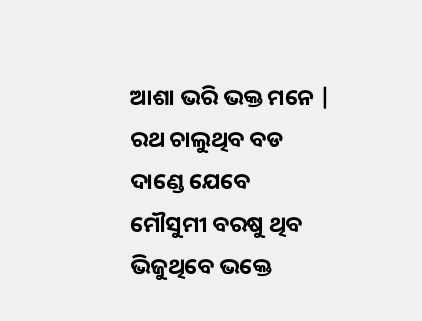ଆଶା ଭରି ଭକ୍ତ ମନେ |
ରଥ ଚାଲୁଥିବ ବଡ ଦାଣ୍ଡେ ଯେବେ
ମୌସୁମୀ ବରଷୁ ଥିବ
ଭିଜୁଥିବେ ଭକ୍ତେ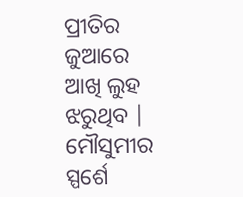ପ୍ରୀତିର ଜୁଆରେ
ଆଖି ଲୁହ ଝରୁଥିବ |
ମୌସୁମୀର ସ୍ପର୍ଶେ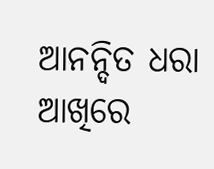ଆନନ୍ଦିତ ଧରା
ଆଖିରେ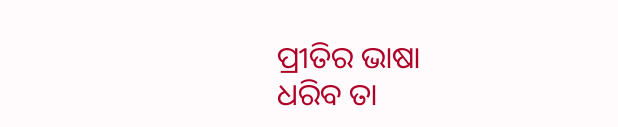ପ୍ରୀତିର ଭାଷା
ଧରିବ ତା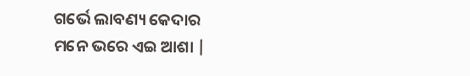ଗର୍ଭେ ଲାବଣ୍ୟ କେଦାର
ମନେ ଭରେ ଏଇ ଆଶା |